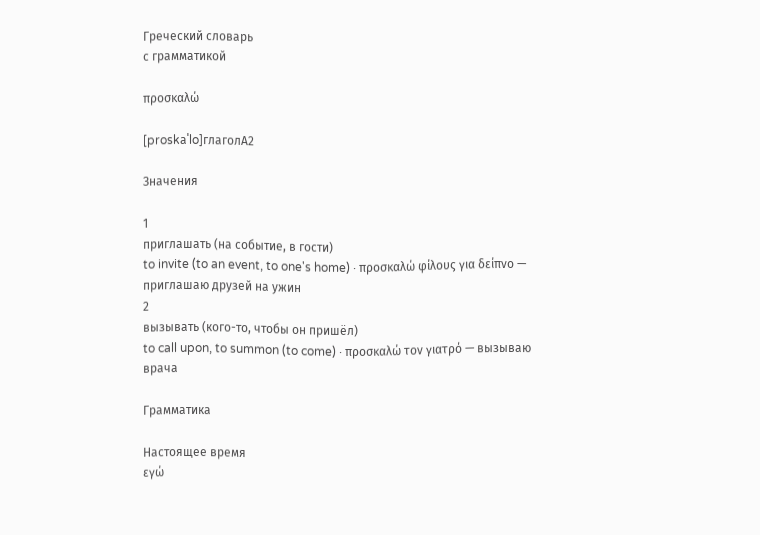Греческий словарь
с грамматикой

προσκαλώ

[proskаˈlo]глаголA2

Значения

1
приглашать (на событие, в гости)
to invite (to an event, to one's home) · προσκαλώ φίλους για δείπνο — приглашаю друзей на ужин
2
вызывать (кого-то, чтобы он пришёл)
to call upon, to summon (to come) · προσκαλώ τον γιατρό — вызываю врача

Грамматика

Настоящее время
εγώ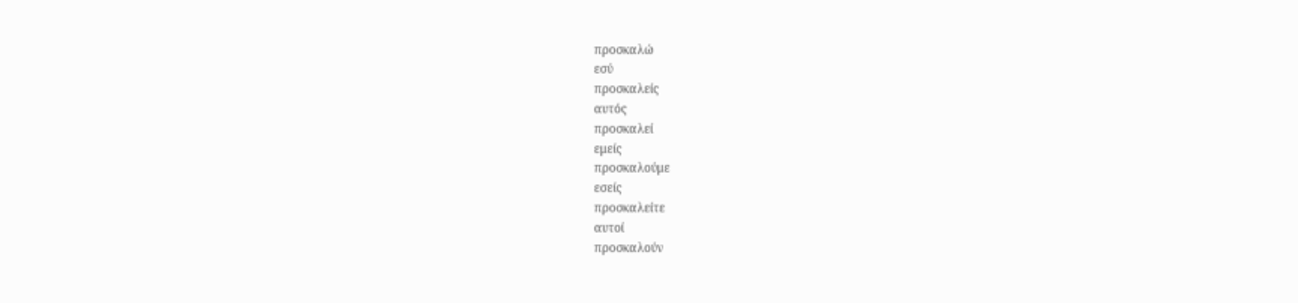προσκαλώ
εσύ
προσκαλείς
αυτός
προσκαλεί
εμείς
προσκαλούμε
εσείς
προσκαλείτε
αυτοί
προσκαλούν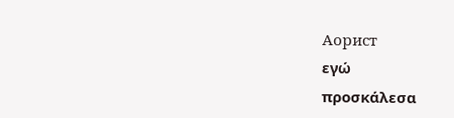Аорист
εγώ
προσκάλεσα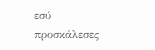εσύ
προσκάλεσες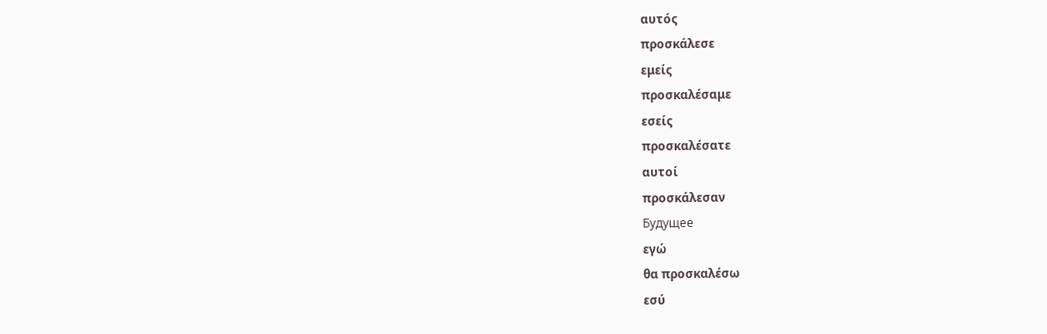αυτός
προσκάλεσε
εμείς
προσκαλέσαμε
εσείς
προσκαλέσατε
αυτοί
προσκάλεσαν
Будущее
εγώ
θα προσκαλέσω
εσύ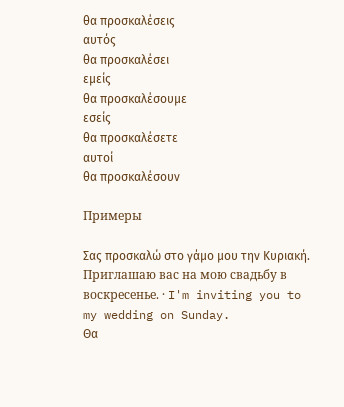θα προσκαλέσεις
αυτός
θα προσκαλέσει
εμείς
θα προσκαλέσουμε
εσείς
θα προσκαλέσετε
αυτοί
θα προσκαλέσουν

Примеры

Σας προσκαλώ στο γάμο μου την Κυριακή.
Приглашаю вас на мою свадьбу в воскресенье. · I'm inviting you to my wedding on Sunday.
Θα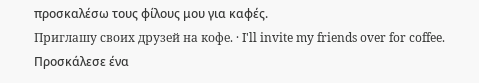προσκαλέσω τους φίλους μου για καφές.
Приглашу своих друзей на кофе. · I'll invite my friends over for coffee.
Προσκάλεσε ένα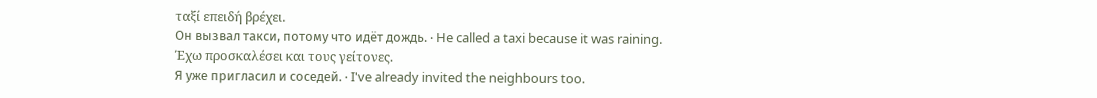ταξί επειδή βρέχει.
Он вызвал такси, потому что идёт дождь. · He called a taxi because it was raining.
Έχω προσκαλέσει και τους γείτονες.
Я уже пригласил и соседей. · I've already invited the neighbours too.